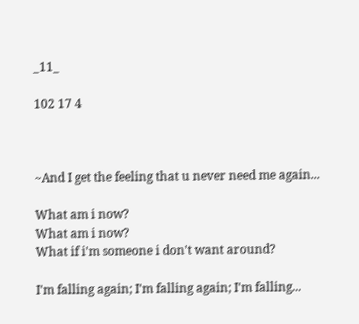_11_

102 17 4



~And I get the feeling that u never need me again...

What am i now?
What am i now?
What if i'm someone i don't want around?

I'm falling again; I'm falling again; I'm falling...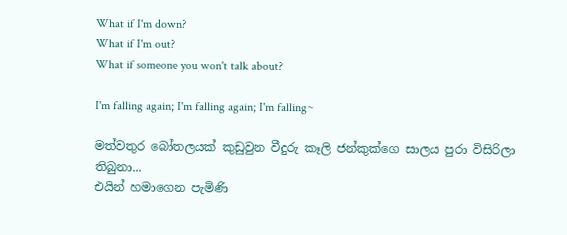What if I'm down?
What if I'm out?
What if someone you won't talk about?

I'm falling again; I'm falling again; I'm falling~

මත්වතුර බෝතලයක් කුඩුවුන වීදුරු කෑලි ජන්කුක්ගෙ සාලය පුරා විසිරිලා තිබුනා...
එයින් හමාගෙන පැමිණි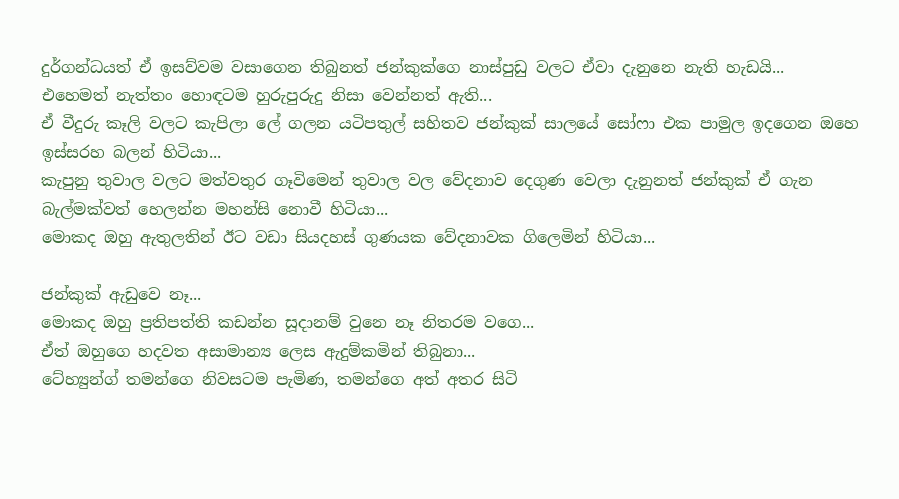දුර්ගන්ධයත් ඒ ඉසව්වම වසාගෙන තිබුනත් ජන්කුක්ගෙ නාස්පුඩු වලට ඒවා දැනුනෙ නැති හැඩයි...
එහෙමත් නැත්තං හොඳටම හුරුපුරුදු නිසා වෙන්නත් ඇති...
ඒ වීදුරු කෑලි වලට කැපිලා ලේ ගලන යටිපතුල් සහිතව ජන්කුක් සාලයේ සෝෆා එක පාමුල ඉදගෙන ඔහෙ ඉස්සරහ බලන් හිටියා...
කැපුනු තුවාල වලට මත්වතුර ගෑවිමෙන් තුවාල වල වේදනාව දෙගුණ වෙලා දැනුනත් ජන්කුක් ඒ ගැන බැල්මක්වත් හෙලන්න මහන්සි නොවී හිටියා...
මොකද ඔහු ඇතුලතින් ඊට වඩා සියදහස් ගුණයක වේදනාවක ගිලෙමින් හිටියා...

ජන්කුක් ඇඩුවෙ නෑ...
මොකද ඔහු ප්‍රතිපත්ති කඩන්න සූදානම් වුනෙ නෑ නිතරම වගෙ...
ඒත් ඔහුගෙ හදවත අසාමාන්‍ය ලෙස ඇදුම්කමින් තිබුනා...
ටේහ්‍යුන්ග් තමන්ගෙ නිවසටම පැමිණ, තමන්ගෙ අත් අතර සිටි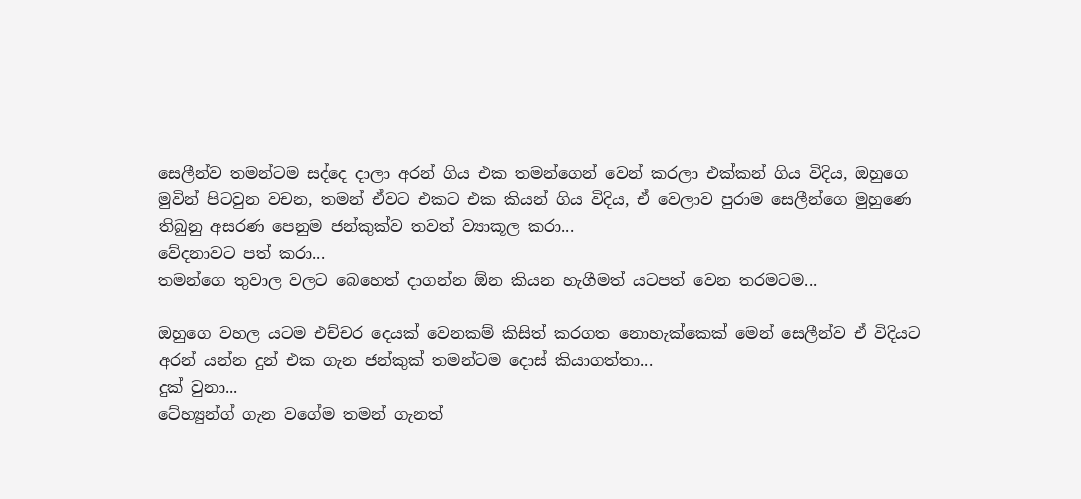සෙලීන්ව තමන්ටම සද්දෙ දාලා අරන් ගිය එක තමන්ගෙන් වෙන් කරලා එක්කන් ගිය විදිය, ඔහුගෙ මුවින් පිටවුන වචන, තමන් ඒවට එකට එක කියන් ගිය විදිය, ඒ වෙලාව පුරාම සෙලීන්ගෙ මුහුණෙ තිබුනු අසරණ පෙනුම ජන්කුක්ව තවත් ව්‍යාකූල කරා...
වේදනාවට පත් කරා...
තමන්ගෙ තුවාල වලට බෙහෙත් දාගන්න ඕන කියන හැගීමත් යටපත් වෙන තරමටම...

ඔහුගෙ වහල යටම එච්චර දෙයක් වෙනකම් කිසිත් කරගත නොහැක්කෙක් මෙන් සෙලීන්ව ඒ විදියට අරන් යන්න දුන් එක ගැන ජන්කුක් තමන්ටම දොස් කියාගත්තා...
දුක් වුනා...
ටේහ්‍යුන්ග් ගැන වගේම තමන් ගැනත්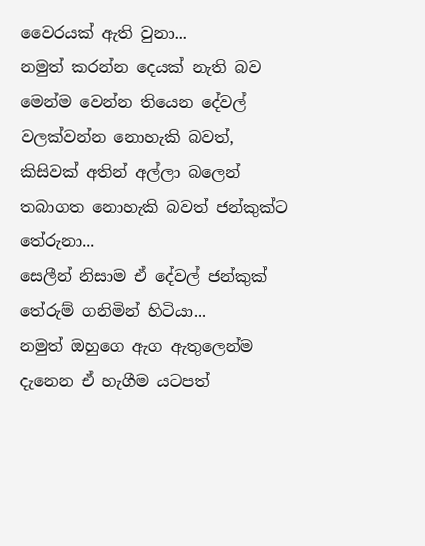වෛරයක් ඇති වුනා...
නමුත් කරන්න දෙයක් නැති බව මෙන්ම වෙන්න තියෙන දේවල් වලක්වන්න නොහැකි බවත්, කිසිවක් අතින් අල්ලා බලෙන් තබාගත නොහැකි බවත් ජන්කුක්ට තේරුනා...
සෙලීන් නිසාම ඒ දේවල් ජන්කුක් තේරුම් ගනිමින් හිටියා...
නමුත් ඔහුගෙ ඇග ඇතුලෙන්ම දැනෙන ඒ හැගීම යටපත්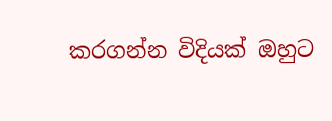කරගන්න විදියක් ඔහුට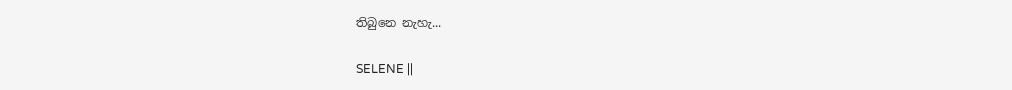තිබුනෙ නැහැ...

SELENE ||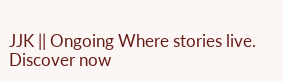JJK || Ongoing Where stories live. Discover now